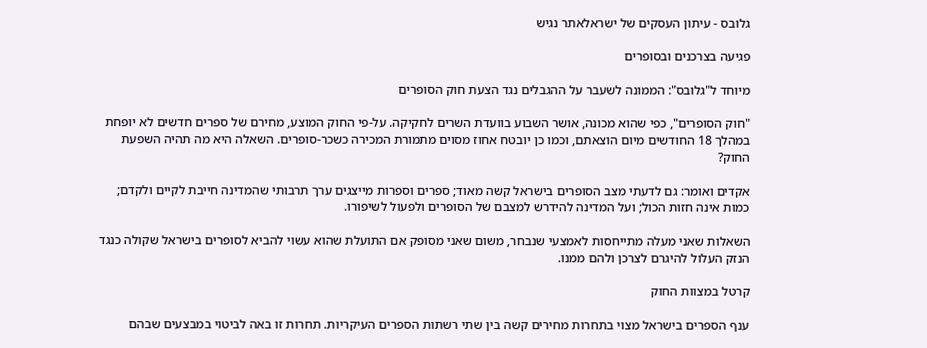גלובס - עיתון העסקים של ישראלאתר נגיש

פגיעה בצרכנים ובסופרים

מיוחד ל"גלובס": הממונה לשעבר על ההגבלים נגד הצעת חוק הסופרים

"חוק הסופרים", כפי שהוא מכונה, אושר השבוע בוועדת השרים לחקיקה. על-פי החוק המוצע, מחירם של ספרים חדשים לא יופחת במהלך 18 החודשים מיום הוצאתם, וכמו כן יובטח אחוז מסוים מתמורת המכירה כשכר-סופרים. השאלה היא מה תהיה השפעת החוק?

אקדים ואומר: גם לדעתי מצב הסופרים בישראל קשה מאוד; ספרים וספרות מייצגים ערך תרבותי שהמדינה חייבת לקיים ולקדם; כמות אינה חזות הכול; ועל המדינה להידרש למצבם של הסופרים ולפעול לשיפורו.

השאלות שאני מעלה מתייחסות לאמצעי שנבחר, משום שאני מסופק אם התועלת שהוא עשוי להביא לסופרים בישראל שקולה כנגד הנזק העלול להיגרם לצרכן ולהם ממנו.

קרטל במצוות החוק

ענף הספרים בישראל מצוי בתחרות מחירים קשה בין שתי רשתות הספרים העיקריות. תחרות זו באה לביטוי במבצעים שבהם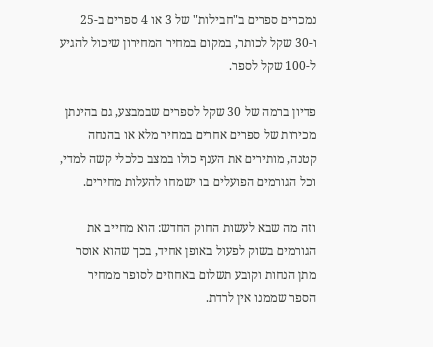נמכרים ספרים ב"חבילות" של 3 או 4 ספרים ב-25 ו-30 שקל לכותר, במקום במחיר המחירון שיכול להגיע ל-100 שקל לספר.

פדיון ברמה של 30 שקל לספרים שבמבצע, גם בהינתן מכירות של ספרים אחרים במחיר מלא או בהנחה קטנה, מותירים את הענף כולו במצב כלכלי קשה למדי, וכל הגורמים הפועלים בו ישמחו להעלות מחירים.

וזה מה שבא לעשות החוק החדש: הוא מחייב את הגורמים בשוק לפעול באופן אחיד, בכך שהוא אוסר מתן הנחות וקובע תשלום באחוזים לסופר ממחיר הספר שממנו אין לרדת.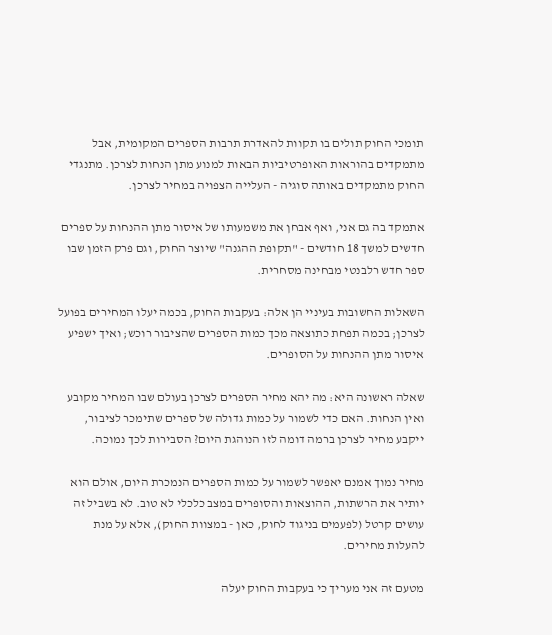תומכי החוק תולים בו תקוות להאדרת תרבות הספרים המקומית, אבל מתמקדים בהוראות האופרטיביות הבאות למנוע מתן הנחות לצרכן. מתנגדי החוק מתמקדים באותה סוגיה - העלייה הצפויה במחיר לצרכן.

אתמקד בה גם אני, ואף אבחן את משמעותו של איסור מתן ההנחות על ספרים חדשים למשך 18 חודשים - "תקופת ההגנה" שיוצר החוק, וגם פרק הזמן שבו ספר חדש רלבנטי מבחינה מסחרית.

השאלות החשובות בעיניי הן אלה: בעקבות החוק, בכמה יעלו המחירים בפועל לצרכן; בכמה תפחת כתוצאה מכך כמות הספרים שהציבור רוכש; ואיך ישפיע איסור מתן ההנחות על הסופרים.

שאלה ראשונה היא: מה יהא מחיר הספרים לצרכן בעולם שבו המחיר מקובע ואין הנחות. האם כדי לשמור על כמות גדולה של ספרים שתימכר לציבור, ייקבע מחיר לצרכן ברמה דומה לזו הנוהגת היום? הסבירות לכך נמוכה.

מחיר נמוך אמנם יאפשר לשמור על כמות הספרים הנמכרת היום, אולם הוא יותיר את הרשתות, ההוצאות והסופרים במצב כלכלי לא טוב. לא בשביל זה עושים קרטל (לפעמים בניגוד לחוק, כאן - במצוות החוק), אלא על מנת להעלות מחירים.

מטעם זה אני מעריך כי בעקבות החוק יעלה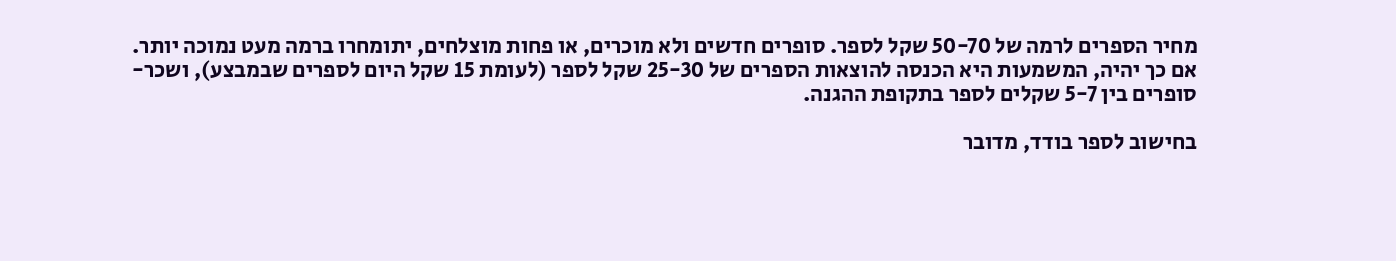מחיר הספרים לרמה של 50-70 שקל לספר. סופרים חדשים ולא מוכרים, או פחות מוצלחים, יתומחרו ברמה מעט נמוכה יותר. אם כך יהיה, המשמעות היא הכנסה להוצאות הספרים של 25-30 שקל לספר (לעומת 15 שקל היום לספרים שבמבצע), ושכר-סופרים בין 5-7 שקלים לספר בתקופת ההגנה.

בחישוב לספר בודד, מדובר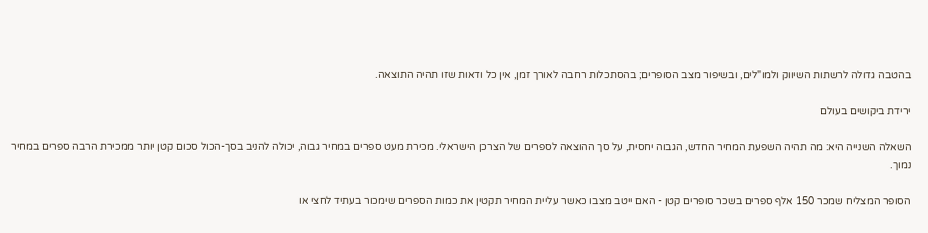בהטבה גדולה לרשתות השיווק ולמו"לים, ובשיפור מצב הסופרים; בהסתכלות רחבה לאורך זמן, אין כל ודאות שזו תהיה התוצאה.

ירידת ביקושים בעולם

השאלה השנייה היא: מה תהיה השפעת המחיר החדש, הגבוה יחסית, על סך ההוצאה לספרים של הצרכן הישראלי. מכירת מעט ספרים במחיר גבוה, יכולה להניב בסך-הכול סכום קטן יותר ממכירת הרבה ספרים במחיר נמוך.

הסופר המצליח שמכר 150 אלף ספרים בשכר סופרים קטן - האם ייטב מצבו כאשר עליית המחיר תקטין את כמות הספרים שימכור בעתיד לחצי או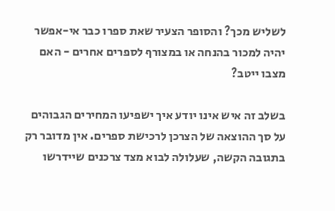לשליש מכך? והסופר הצעיר שאת ספרו כבר אי-אפשר יהיה למכור בהנחה או במצורף לספרים אחרים - האם מצבו ייטב?

בשלב זה איש אינו יודע איך ישפיעו המחירים הגבוהים על סך ההוצאה של הצרכן לרכישת ספרים. אין מדובר רק בתגובה הקשה, שעלולה לבוא מצד צרכנים שיידרשו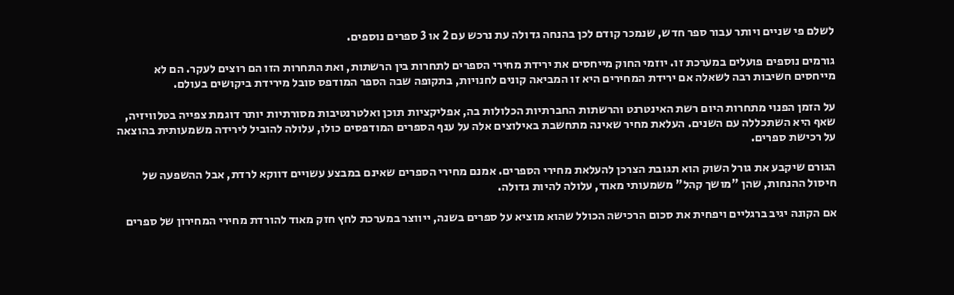לשלם פי שניים ויותר עבור ספר חדש, שנמכר קודם לכן בהנחה גדולה עת נרכש עם 2 או 3 ספרים נוספים.

גורמים נוספים פועלים במערכת זו. יוזמי החוק מייחסים את ירידת מחירי הספרים לתחרות בין הרשתות, ואת התחרות הזו הם רוצים לעקר. הם לא מייחסים חשיבות רבה לשאלה אם ירידת המחירים היא זו המביאה קונים לחנויות, בתקופה שבה הספר המודפס סובל מירידת ביקושים בעולם.

על הזמן הפנוי מתחרות היום רשת האינטרנט והרשתות החברתיות הכלולות בה, אפליקציות תוכן ואלטרנטיבות מסורתיות יותר דוגמת צפייה בטלוויזיה, שאף היא השתכללה עם השנים. העלאת מחיר שאינה מתחשבת באילוצים אלה על ענף הספרים המודפסים כולו, עלולה להוביל לירידה משמעותית בהוצאה על רכישת ספרים.

הגורם שיקבע את גורל השוק הוא תגובת הצרכן להעלאת מחירי הספרים. אמנם מחירי הספרים שאינם במבצע עשויים דווקא לרדת, אבל ההשפעה של חיסול ההנחות, שהן "מושך קהל" משמעותי מאוד, עלולה להיות גדולה.

אם הקונה יגיב ברגליים ויפחית את סכום הרכישה הכולל שהוא מוציא על ספרים בשנה, ייווצר במערכת לחץ חזק מאוד להורדת מחירי המחירון של ספרים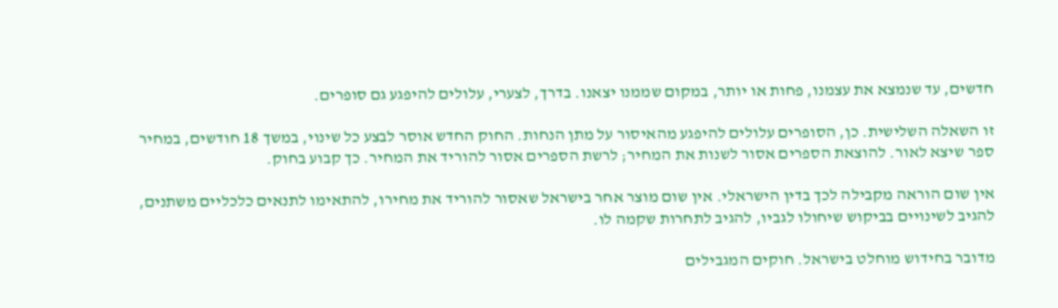חדשים, עד שנמצא את עצמנו, פחות או יותר, במקום שממנו יצאנו. בדרך, לצערי, עלולים להיפגע גם סופרים.

זו השאלה השלישית. כן, הסופרים עלולים להיפגע מהאיסור על מתן הנחות. החוק החדש אוסר לבצע כל שינוי, במשך 18 חודשים, במחיר ספר שיצא לאור. להוצאת הספרים אסור לשנות את המחיר; לרשת הספרים אסור להוריד את המחיר. כך קבוע בחוק.

אין שום הוראה מקבילה לכך בדין הישראלי. אין שום מוצר אחר בישראל שאסור להוריד את מחירו, להתאימו לתנאים כלכליים משתנים, להגיב לשינויים בביקוש שיחולו לגביו, להגיב לתחרות שקמה לו.

מדובר בחידוש מוחלט בישראל. חוקים המגבילים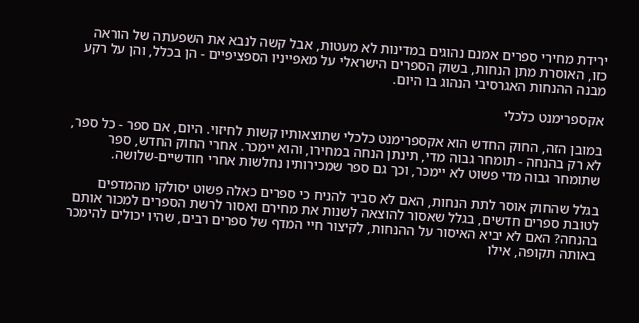ירידת מחירי ספרים אמנם נהוגים במדינות לא מעטות, אבל קשה לנבא את השפעתה של הוראה כזו, האוסרת מתן הנחות, בשוק הספרים הישראלי על מאפייניו הספציפיים - הן בכלל, והן על רקע מבנה ההנחות האגרסיבי הנהוג בו היום.

אקספרימנט כלכלי

במובן הזה, החוק החדש הוא אקספרימנט כלכלי שתוצאותיו קשות לחיזוי. היום, אם ספר - כל ספר, לא רק בהנחה - תומחר גבוה מדי, תינתן הנחה במחירו, והוא יימכר. אחרי החוק החדש, ספר שתומחר גבוה מדי פשוט לא יימכר, וכך גם ספר שמכירותיו נחלשות אחרי חודשיים-שלושה.

בגלל שהחוק אוסר לתת הנחות, האם לא סביר להניח כי ספרים כאלה פשוט יסולקו מהמדפים לטובת ספרים חדשים, בגלל שאסור להוצאה לשנות את מחירם ואסור לרשת הספרים למכור אותם בהנחה? האם לא יביא האיסור על ההנחות, לקיצור חיי המדף של ספרים רבים, שהיו יכולים להימכר באותה תקופה, אילו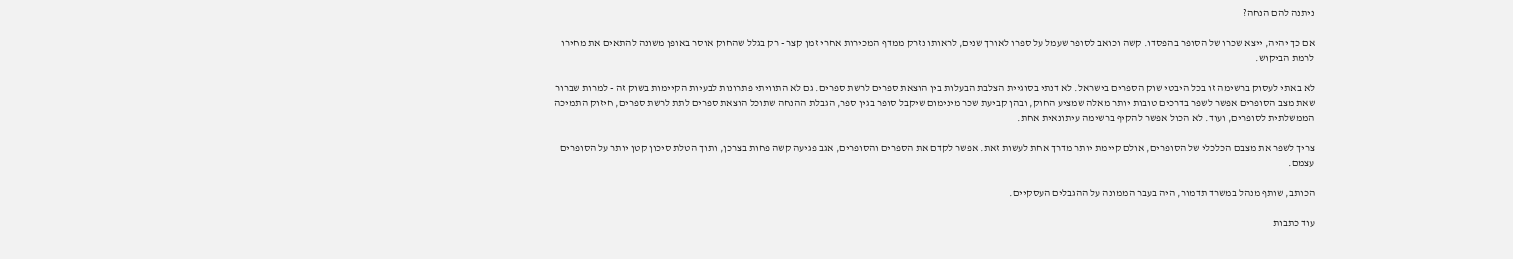ניתנה להם הנחה?

אם כך יהיה, ייצא שכרו של הסופר בהפסדו. קשה וכואב לסופר שעמל על ספרו לאורך שנים, לראותו נזרק ממדף המכירות אחרי זמן קצר - רק בגלל שהחוק אוסר באופן משונה להתאים את מחירו לרמת הביקוש.

לא באתי לעסוק ברשימה זו בכל היבטי שוק הספרים בישראל. לא דנתי בסוגיית הצלבת הבעלות בין הוצאת ספרים לרשת ספרים. גם לא התוויתי פתרונות לבעיות הקיימות בשוק זה - למרות שברור שאת מצב הסופרים אפשר לשפר בדרכים טובות יותר מאלה שמציע החוק, ובהן קביעת שכר מינימום שיקבל סופר בגין ספר, הגבלת ההנחה שתוכל הוצאת ספרים לתת לרשת ספרים, חיזוק התמיכה הממשלתית לסופרים, ועוד. לא הכול אפשר להקיף ברשימה עיתונאית אחת.

צריך לשפר את מצבם הכלכלי של הסופרים, אולם קיימת יותר מדרך אחת לעשות זאת. אפשר לקדם את הספרים והסופרים, אגב פגיעה קשה פחות בצרכן, ותוך הטלת סיכון קטן יותר על הסופרים עצמם.

הכותב, שותף מנהל במשרד תדמור, היה בעבר הממונה על ההגבלים העסקיים.

עוד כתבות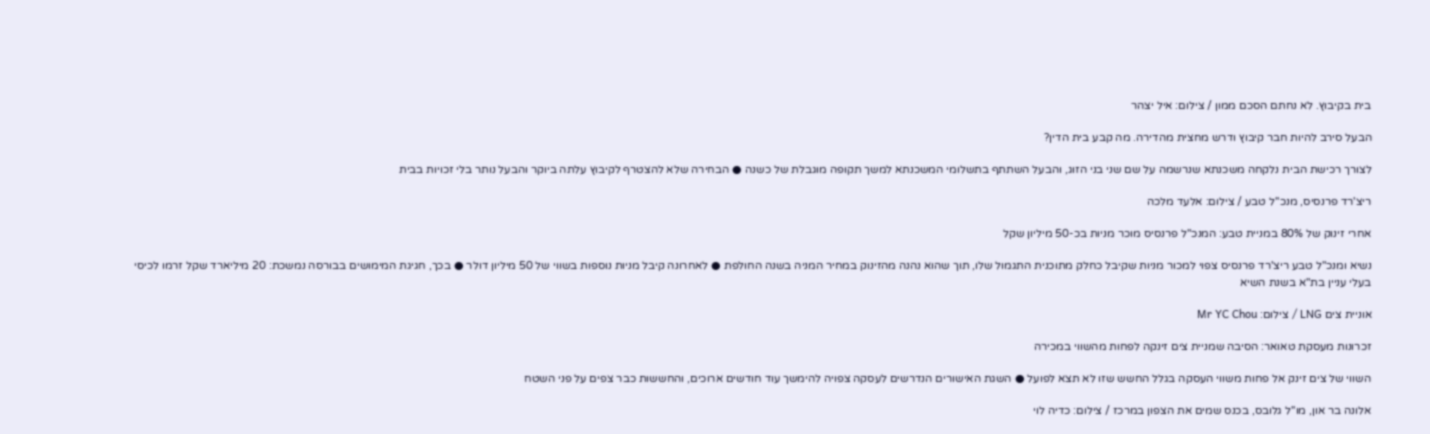בית בקיבוץ. לא נחתם הסכם ממון / צילום: איל יצהר

הבעל סירב להיות חבר קיבוץ ודרש מחצית מהדירה. מה קבע בית הדין?

לצורך רכישת הבית נלקחה משכנתא שנרשמה על שם שני בני הזוג, והבעל השתתף בתשלומי המשכנתא למשך תקופה מוגבלת של כשנה ● הבחירה שלא להצטרף לקיבוץ עלתה ביוקר והבעל נותר בלי זכויות בבית

ריצ'רד פרנסיס, מנכ''ל טבע / צילום: אלעד מלכה

אחרי זינוק של 80% במניית טבע: המנכ"ל פרנסיס מוכר מניות בכ-50 מיליון שקל

נשיא ומנכ"ל טבע ריצ'רד פרנסיס צפוי למכור מניות שקיבל כחלק מתוכנית התגמול שלו, תוך שהוא נהנה מהזינוק במחיר המניה בשנה החולפת ● לאחרונה קיבל מניות נוספות בשווי של 50 מיליון דולר ● בכך, חגיגת המימושים בבורסה נמשכת: 20 מיליארד שקל זרמו לכיסי בעלי עניין בת"א בשנת השיא

אוניית צים LNG / צילום: Mr YC Chou

זכרונות מעסקת טאואר: הסיבה שמניית צים זינקה לפחות מהשווי במכירה

השווי של צים זינק אל פחות משווי העסקה בגלל החשש שזו לא תצא לפועל ● השגת האישורים הנדרשים לעסקה צפויה להימשך עוד חודשים ארוכים, והחששות כבר צפים על פני השטח

אלונה בר און, מו''ל גלובס, בכנס שמים את הצפון במרכז / צילום: כדיה לוי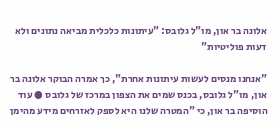אלונה בר און, מו"ל גלובס: "עיתונות כלכלית מביאה נתונים ולא דעות פוליטיות"

"אנחנו מנסים לעשות עיתונות אחרת", כך אמרה הבוקר אלונה בר און, מו"ל גלובס, בכנס שמים את הצפון במרכז של גלובס ● עוד הוסיפה בר און, כי "המטרה שלנו היא לספק לאזרחים מידע מהימן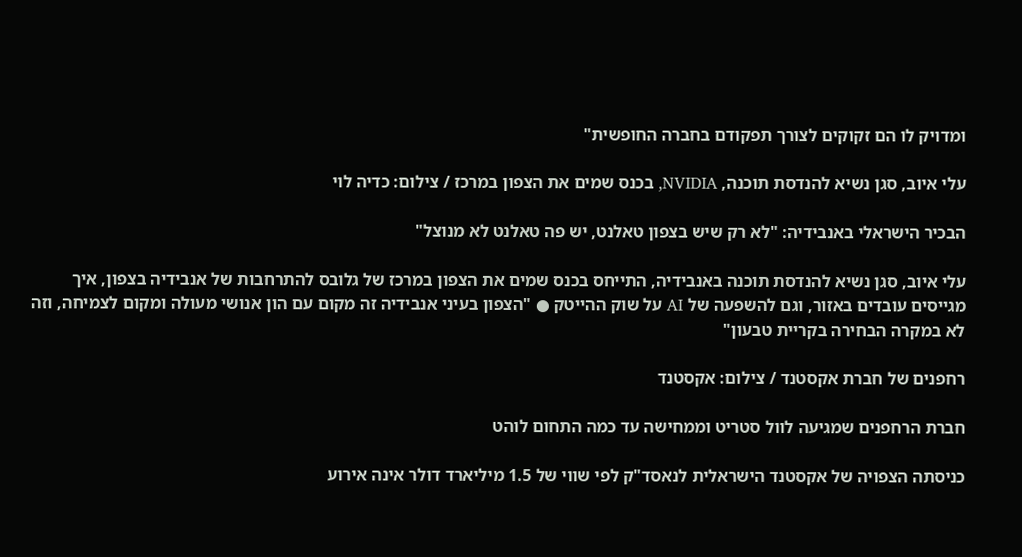ומדויק לו הם זקוקים לצורך תפקודם בחברה החופשית"

עלי איוב, סגן נשיא להנדסת תוכנה, NVIDIA, בכנס שמים את הצפון במרכז / צילום: כדיה לוי

הבכיר הישראלי באנבידיה: "לא רק שיש בצפון טאלנט, יש פה טאלנט לא מנוצל"

עלי איוב, סגן נשיא להנדסת תוכנה באנבידיה, התייחס בכנס שמים את הצפון במרכז של גלובס להתרחבות של אנבידיה בצפון, איך מגייסים עובדים באזור, וגם להשפעה של AI על שוק ההייטק ● "הצפון בעיני אנבידיה זה מקום עם הון אנושי מעולה ומקום לצמיחה, וזה לא במקרה הבחירה בקריית טבעון"

רחפנים של חברת אקסטנד / צילום: אקסטנד

חברת הרחפנים שמגיעה לוול סטריט וממחישה עד כמה התחום לוהט

כניסתה הצפויה של אקסטנד הישראלית לנאסד"ק לפי שווי של 1.5 מיליארד דולר אינה אירוע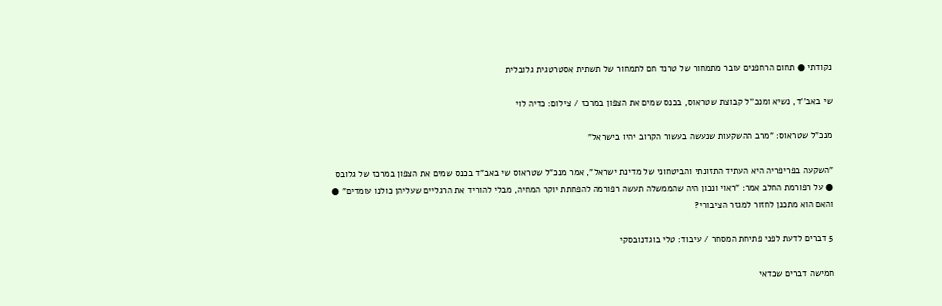נקודתי ● תחום הרחפנים עובר מתמחור של טרנד חם לתמחור של תשתית אסטרטגית גלובלית

שי באב''ד, נשיא ומנכ''ל קבוצת שטראוס, בכנס שמים את הצפון במרכז / צילום: כדיה לוי

מנכ"ל שטראוס: "מרב ההשקעות שנעשה בעשור הקרוב יהיו בישראל"

"השקעה בפריפריה היא העתיד התזונתי והביטחוני של מדינת ישראל", אמר מנכ"ל שטראוס שי באב"ד בכנס שמים את הצפון במרכז של גלובס ● על רפורמת החלב אמר: "ראוי ונכון היה שהממשלה תעשה רפורמה להפחתת יוקר המחיה, מבלי להוריד את הרגליים שעליהן כולנו עומדים" ● והאם הוא מתכנן לחזור למגזר הציבורי?

5 דברים לדעת לפני פתיחת המסחר / עיבוד: טלי בוגדנובסקי

חמישה דברים שכדאי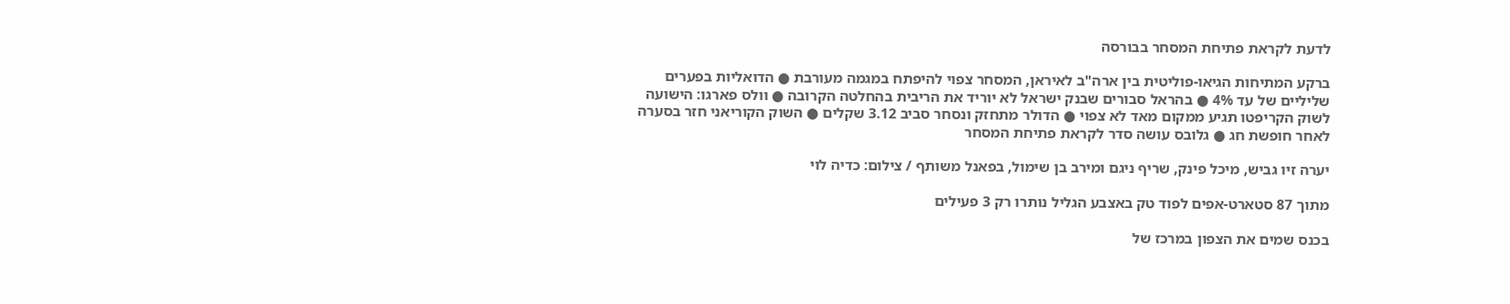לדעת לקראת פתיחת המסחר בבורסה

ברקע המתיחות הגיאו-פוליטית בין ארה"ב לאיראן, המסחר צפוי להיפתח במגמה מעורבת ● הדואליות בפערים שליליים של עד 4% ● בהראל סבורים שבנק ישראל לא יוריד את הריבית בהחלטה הקרובה ● וולס פארגו: הישועה לשוק הקריפטו תגיע ממקום מאד לא צפוי ● הדולר מתחזק ונסחר סביב 3.12 שקלים ● השוק הקוריאני חזר בסערה לאחר חופשת חג ● גלובס עושה סדר לקראת פתיחת המסחר

יערה זיו גביש, מיכל פינק, שריף ניגם ומירב בן שימול, בפאנל משותף / צילום: כדיה לוי

מתוך 87 סטארט-אפים לפוד טק באצבע הגליל נותרו רק 3 פעילים

בכנס שמים את הצפון במרכז של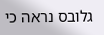גלובס נראה כי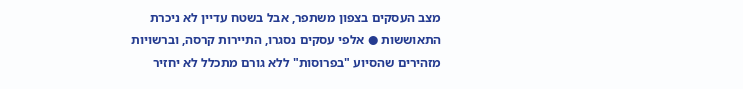מצב העסקים בצפון משתפר, אבל בשטח עדיין לא ניכרת התאוששות ● אלפי עסקים נסגרו, התיירות קרסה, וברשויות מזהירים שהסיוע "בפרוסות" ללא גורם מתכלל לא יחזיר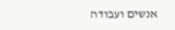אנשים ועבודה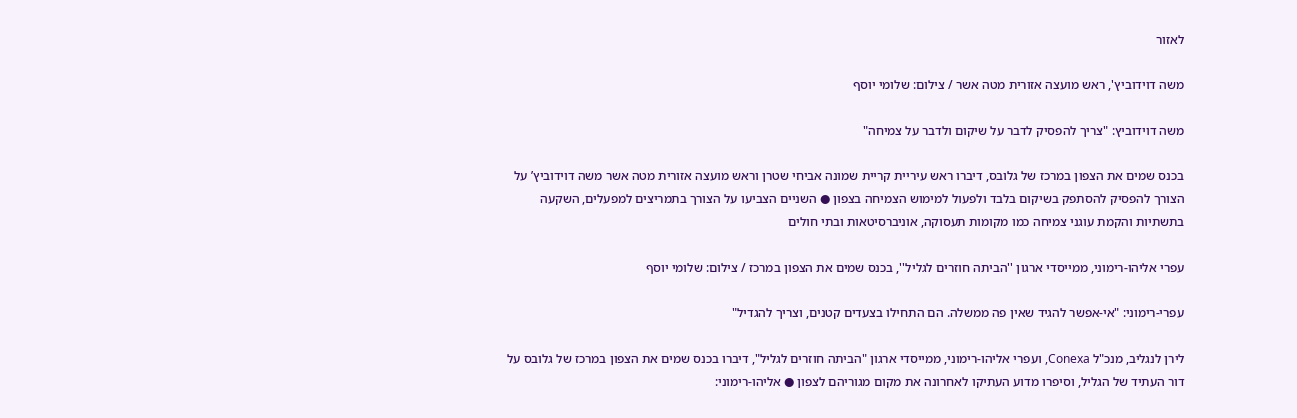לאזור

משה דוידוביץ', ראש מועצה אזורית מטה אשר / צילום: שלומי יוסף

משה דוידוביץ: "צריך להפסיק לדבר על שיקום ולדבר על צמיחה"

בכנס שמים את הצפון במרכז של גלובס, דיברו ראש עיריית קריית שמונה אביחי שטרן וראש מועצה אזורית מטה אשר משה דוידוביץ’ על הצורך להפסיק להסתפק בשיקום בלבד ולפעול למימוש הצמיחה בצפון ● השניים הצביעו על הצורך בתמריצים למפעלים, השקעה בתשתיות והקמת עוגני צמיחה כמו מקומות תעסוקה, אוניברסיטאות ובתי חולים

עפרי אליהו-רימוני, ממייסדי ארגון ''הביתה חוזרים לגליל'', בכנס שמים את הצפון במרכז / צילום: שלומי יוסף

עפרי-רימוני: "אי-אפשר להגיד שאין פה ממשלה. הם התחילו בצעדים קטנים, וצריך להגדיל"

לירן לנגליב, מנכ"ל Conexa, ועפרי אליהו-רימוני, ממייסדי ארגון "הביתה חוזרים לגליל", דיברו בכנס שמים את הצפון במרכז של גלובס על דור העתיד של הגליל, וסיפרו מדוע העתיקו לאחרונה את מקום מגוריהם לצפון ● אליהו-רימוני: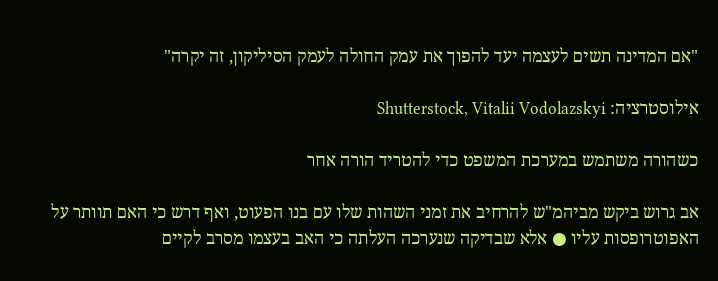"אם המדינה תשים לעצמה יעד להפוך את עמק החולה לעמק הסיליקון, זה יקרה"

אילוסטרציה: Shutterstock, Vitalii Vodolazskyi

כשהורה משתמש במערכת המשפט כדי להטריד הורה אחר

אב גרוש ביקש מביהמ"ש להרחיב את זמני השהות שלו עם בנו הפעוט, ואף דרש כי האם תוותר על האפוטרופסות עליו ● אלא שבדיקה שנערכה העלתה כי האב בעצמו מסרב לקיים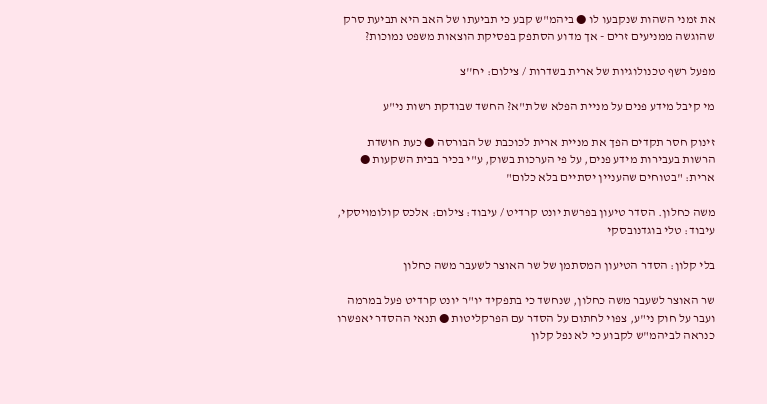את זמני השהות שנקבעו לו ● ביהמ"ש קבע כי תביעתו של האב היא תביעת סרק שהוגשה ממניעים זרים - אך מדוע הסתפק בפסיקת הוצאות משפט נמוכות?

מפעל רשף טכנולוגיות של ארית בשדרות / צילום: יח''צ

מי קיבל מידע פנים על מניית הפלא של ת"א? החשד שבודקת רשות ני"ע

זינוק חסר תקדים הפך את מניית ארית לכוכבת של הבורסה ● כעת חושדת הרשות בעבירות מידע פנים, על פי הערכות בשוק, ע"י בכיר בבית השקעות ● ארית: "בטוחים שהעניין יסתיים בלא כלום"

משה כחלון. הסדר טיעון בפרשת יונט קרדיט / עיבוד: צילום: אלכס קולומויסקי, עיבוד: טלי בוגדנובסקי

בלי קלון: הסדר הטיעון המסתמן של שר האוצר לשעבר משה כחלון

שר האוצר לשעבר משה כחלון, שנחשד כי בתפקיד יו"ר יונט קרדיט פעל במרמה ועבר על חוק ני"ע, צפוי לחתום על הסדר עם הפרקליטות ● תנאי ההסדר יאפשרו כנראה לביהמ"ש לקבוע כי לא נפל קלון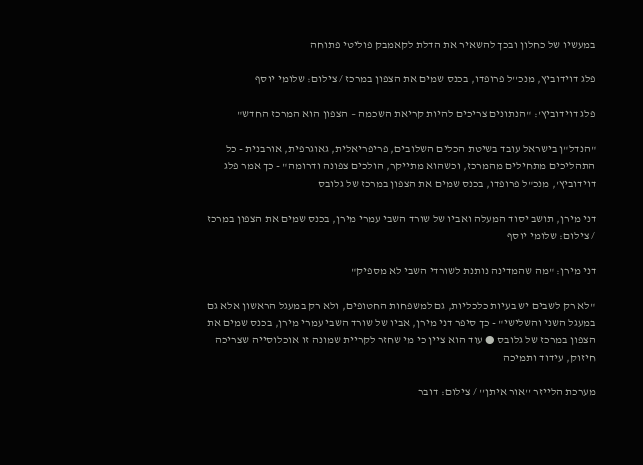במעשיו של כחלון ובכך להשאיר את הדלת לקאמבק פוליטי פתוחה

פלג דוידוביץ, מנכ''ל פרופדו, בכנס שמים את הצפון במרכז / צילום: שלומי יוסף

פלג דוידוביץ': "הנתונים צריכים להיות קריאת השכמה – הצפון הוא המרכז החדש"

"הנדל"ן בישראל עובד בשיטת הכלים השלובים, פריפריאלית, גאוגרפית, אורבנית - כל התהליכים מתחילים מהמרכז, וכשהוא מתייקר, הולכים צפונה ודרומה" - כך אמר פלג דוידוביץ', מנכ"ל פרופדו, בכנס שמים את הצפון במרכז של גלובס

דני מירן, תושב יסוד המעלה ואביו של שורד השבי עמרי מירן, בכנס שמים את הצפון במרכז / צילום: שלומי יוסף

דני מירן: "מה שהמדינה נותנת לשורדי השבי לא מספיק"

"לא רק לשבים יש בעיות כלכליות, גם למשפחות החטופים, ולא רק במעגל הראשון אלא גם במעגל השני והשלישי" - כך סיפר דני מירן, אביו של שורד השבי עמרי מירן, בכנס שמים את הצפון במרכז של גלובס ● עוד הוא ציין כי מי שחזר לקריית שמונה זו אוכלוסייה שצריכה חיזוק, עידוד ותמיכה

מערכת הלייזר ''אור איתן'' / צילום: דובר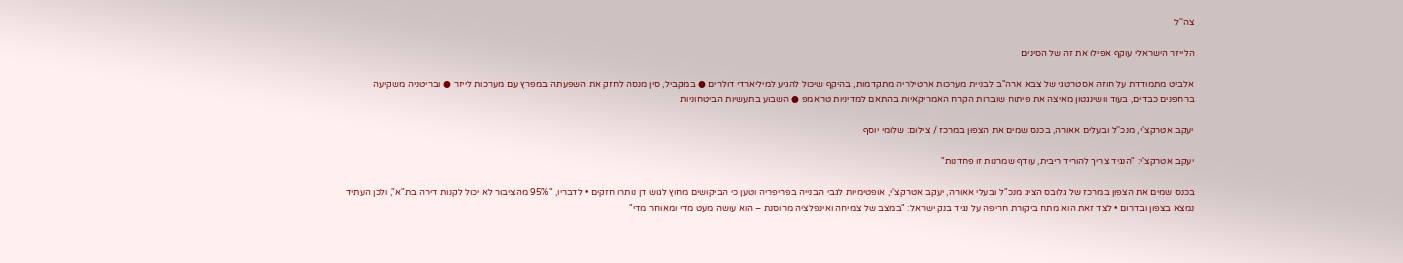צה''ל

הלייזר הישראלי עוקף אפילו את זה של הסינים

אלביט מתמודדת על חוזה אסטרטגי של צבא ארה"ב לבניית מערכות ארטילריה מתקדמות, בהיקף שיכול להגיע למיליארדי דולרים ● במקביל, סין מנסה לחזק את השפעתה במפרץ עם מערכות לייזר ● ובריטניה משקיעה ברחפנים כבדים, בעוד וושינגטון מאיצה את פיתוח שוברות הקרח האמריקאיות בהתאם למדיניות טראמפ ● השבוע בתעשיות הביטחוניות

יעקב אטרקצ'י, מנכ''ל ובעלים אאורה, בכנס שמים את הצפון במרכז / צילום: שלומי יוסף

יעקב אטרקצ'י: "הנגיד צריך להוריד ריבית, עודף שמרנות זו פחדנות"

בכנס שמים את הצפון במרכז של גלובס הציג מנכ"ל ובעלי אאורה, יעקב אטרקצ'י, אופטימיות לגבי הבנייה בפריפריה וטען כי הביקושים מחוץ לגוש דן נותרו חזקים • לדבריו, "95% מהציבור לא יכול לקנות דירה בת"א", ולכן העתיד נמצא בצפון ובדרום • לצד זאת הוא מתח ביקורת חריפה על נגיד בנק ישראל: "במצב של צמיחה ואינפלציה מרוסנת – הוא עושה מעט מדי ומאוחר מדי"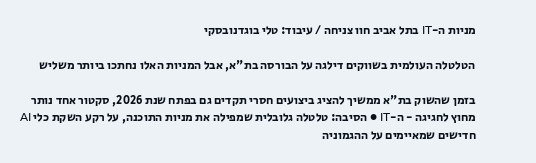מניות ה-IT בתל אביב חוו צניחה / עיבוד: טלי בוגדנובסקי

הטלטלה העולמית בשווקים דילגה על הבורסה בת"א, אבל המניות האלו נחתכו ביותר משליש

בזמן שהשוק בת"א ממשיך להציג ביצועים חסרי תקדים גם בפתח שנת 2026, סקטור אחד נותר מחוץ לחגיגה - ה-IT ● הסיבה: טלטלה גלובלית שמפילה את מניות התוכנה, על רקע השקת כלי AI חדישים שמאיימים על ההגמוניה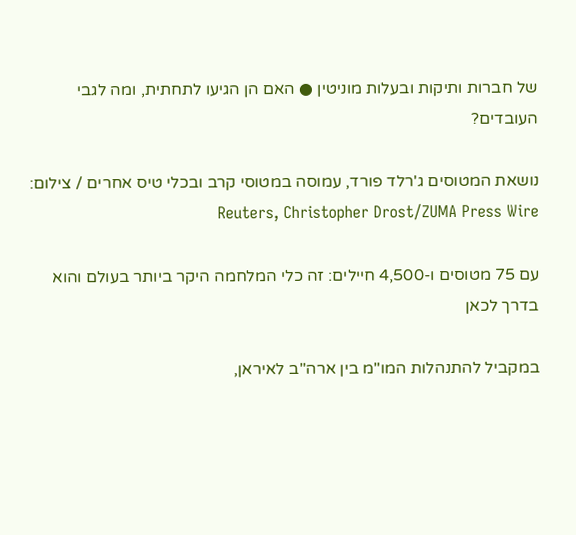של חברות ותיקות ובעלות מוניטין ● האם הן הגיעו לתחתית, ומה לגבי העובדים?

נושאת המטוסים ג'רלד פורד, עמוסה במטוסי קרב ובכלי טיס אחרים / צילום: Reuters, Christopher Drost/ZUMA Press Wire

עם 75 מטוסים ו-4,500 חיילים: זה כלי המלחמה היקר ביותר בעולם והוא בדרך לכאן

במקביל להתנהלות המו"מ בין ארה"ב לאיראן,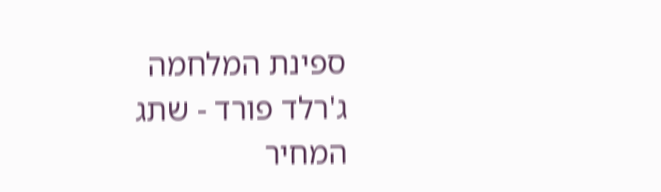ספינת המלחמה ג'רלד פורד - שתג המחיר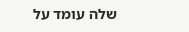שלה עומד על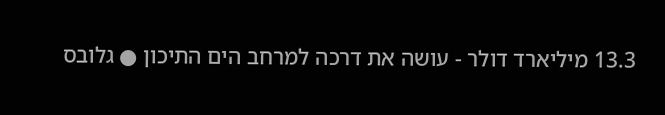13.3 מיליארד דולר - עושה את דרכה למרחב הים התיכון ● גלובס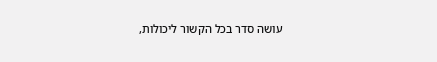עושה סדר בכל הקשור ליכולות,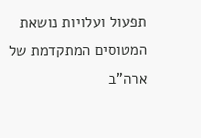תפעול ועלויות נושאת המטוסים המתקדמת של ארה"ב